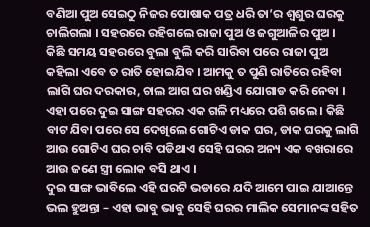ବଣିଆ ପୁଅ ସେଇଠୁ ନିଜର ପୋଷାକ ପତ୍ର ଧରି ତା’ର ଶ୍ୱଶୁର ଘରକୁ ଚାଲିଗଲା । ସହରରେ ରହିଗଲେ ରାଜା ପୁଅ ଓ ଜଗୁଆଳିର ପୁଅ ।
କିଛି ସମୟ ସହରରେ ବୁଲା ବୁଲି କରି ସାରିବା ପରେ ରାଜା ପୁଅ କହିଲା ଏବେ ତ ରାତି ହୋଇଯିବ । ଆମକୁ ତ ପୁଣି ରାତିରେ ରହିବା ଲାଗି ଘର ଦରକାର, ଚାଲ ଆଗ ଘର ଖଣ୍ଡିଏ ଯୋଗାଡ କରି ନେବା ।
ଏହା ପରେ ଦୁଇ ସାଙ୍ଗ ସହରର ଏକ ଗଳି ମଧ୍ୟରେ ପଶି ଗଲେ । କିଛି ବାଟ ଯିବା ପରେ ସେ ଦେଖିଲେ ଗୋଟିଏ ଡାକ ଘର, ଡାକ ଘରକୁ ଲାଗି ଆଉ ଗୋଟିଏ ଘର ଚାବି ପଡିଥାଏ ସେହି ଘରର ଅନ୍ୟ ଏକ ବଖରାରେ ଆଉ ଜଣେ ସ୍ତ୍ରୀ ଲୋକ ବସି ଥାଏ ।
ଦୁଇ ସାଙ୍ଗ ଭାବିଲେ ଏହି ଘରଟି ଭଡାରେ ଯଦି ଆମେ ପାଇ ଯାଆନ୍ତେ ଭଲ ହୁଅନ୍ତା – ଏହା ଭାବୁ ଭାବୁ ସେହି ଘରର ମାଲିକ ସେମାନଙ୍କ ସହିତ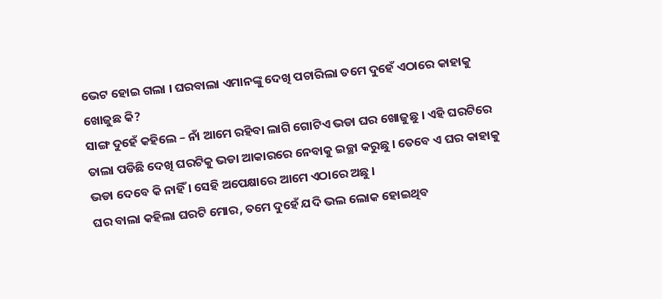ଭେଟ ହୋଇ ଗଲା । ଘରବାଲା ଏମାନଙ୍କୁ ଦେଖି ପଚାରିଲା ତମେ ଦୁହେଁ ଏଠାରେ କାହାକୁ ଖୋଜୁଛ କି?
ସାଙ୍ଗ ଦୁହେଁ କହିଲେ – ନାଁ ଆମେ ରହିବା ଲାଗି ଗୋଟିଏ ଭଡା ଘର ଖୋଜୁଛୁ । ଏହି ଘରଟିରେ ତାଲା ପଡିଛି ଦେଖି ଘରଟିକୁ ଭଡା ଆକାରରେ ନେବାକୁ ଇଚ୍ଛା କରୁଛୁ । ତେବେ ଏ ଘର କାହାକୁ ଭଡା ଦେବେ କି ନାହିଁ । ସେହି ଅପେକ୍ଷାରେ ଆମେ ଏଠାରେ ଅଛୁ ।
ଘର ବାଲା କହିଲା ଘରଟି ମୋର, ତମେ ଦୁହେଁ ଯଦି ଭଲ ଲୋକ ହୋଇଥିବ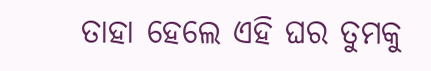ତାହା ହେଲେ ଏହି ଘର ତୁମକୁ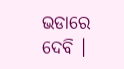ଭଡାରେ ଦେବି ।